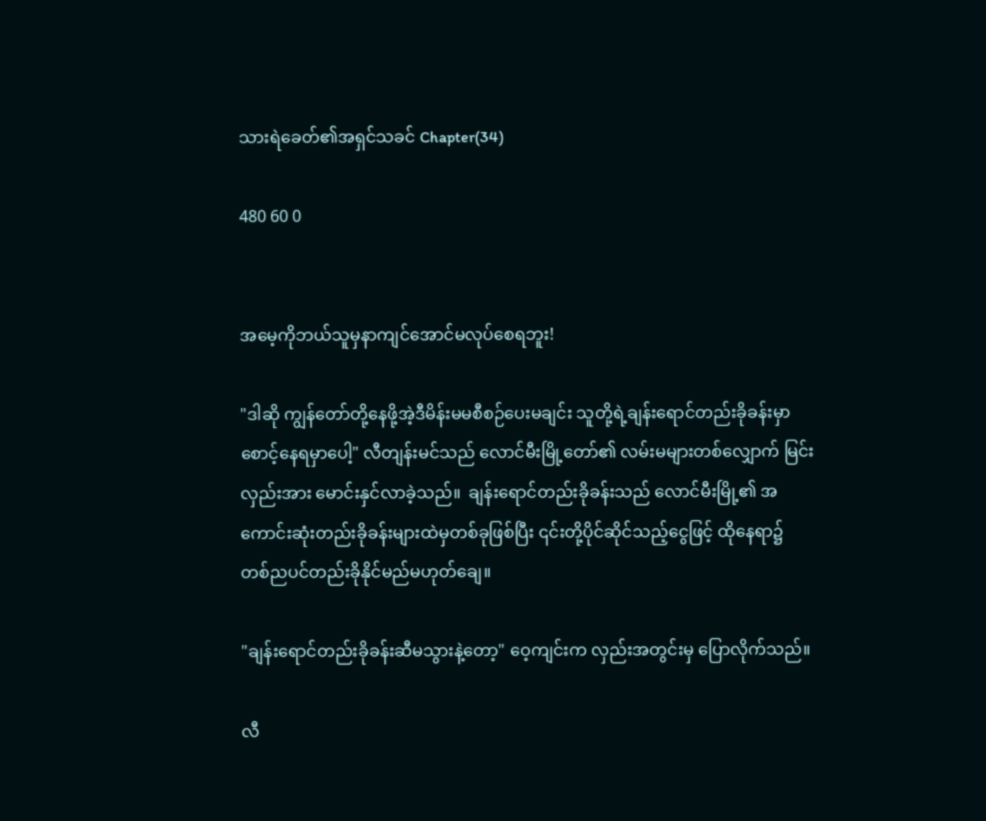သားရဲခေတ်၏အရှင်သခင် Chapter(34)

480 60 0


အမေ့ကိုဘယ်သူမှနာကျင်အောင်မလုပ်စေရဘူး!

"ဒါဆို ကျွန်တော်တို့နေဖို့အဲ့ဒီမိန်းမမစီစဉ်ပေးမချင်း သူတို့ရဲ့ချန်းရောင်တည်းခိုခန်းမှာစောင့်နေရမှာပေါ့" လီတျန်းမင်သည် လောင်မီးမြို့တော်၏ လမ်းမများတစ်လျှောက် မြင်းလှည်းအား မောင်းနှင်လာခဲ့သည်။  ချန်းရောင်တည်းခိုခန်းသည် လောင်မီးမြို့၏ အကောင်းဆုံးတည်းခိုခန်းများထဲမှတစ်ခုဖြစ်ပြီး ၎င်းတို့ပိုင်ဆိုင်သည့်ငွေဖြင့် ထိုနေရာ၌ တစ်ညပင်တည်းခိုနိုင်မည်မဟုတ်ချေ။

"ချန်းရောင်တည်းခိုခန်းဆီမသွားနဲ့တော့" ဝေ့ကျင်းက လှည်းအတွင်းမှ ပြောလိုက်သည်။

လီ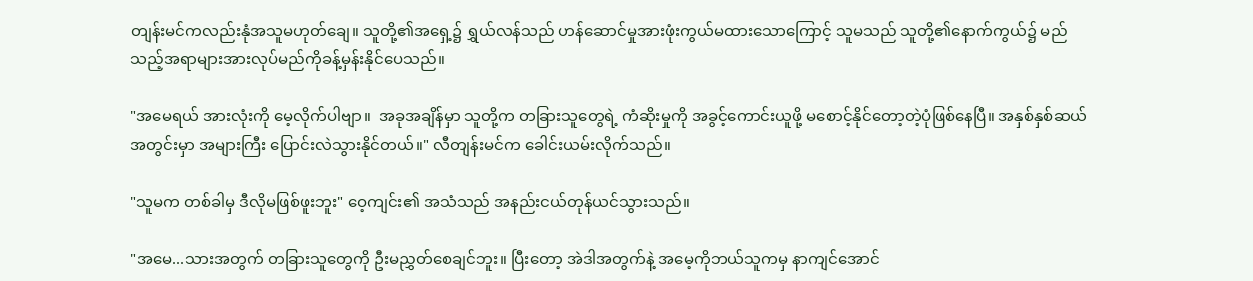တျန်းမင်ကလည်းနုံအသူမဟုတ်ချေ။ သူတို့၏အရှေ့၌ ရွှယ်လန်သည် ဟန်ဆောင်မှုအားဖုံးကွယ်မထားသောကြောင့် သူမသည် သူတို့၏နောက်ကွယ်၌ မည်သည့်အရာများအားလုပ်မည်ကိုခန့်မှန်းနိုင်ပေသည်။

"အမေရယ် အားလုံးကို မေ့လိုက်ပါဗျာ။  အခုအချိန်မှာ သူတို့က တခြားသူတွေရဲ့ ကံဆိုးမှုကို အခွင့်ကောင်းယူဖို့ မစောင့်နိုင်တော့တဲ့ပုံဖြစ်နေပြီ။ အနှစ်နှစ်ဆယ်အတွင်းမှာ အများကြီး ပြောင်းလဲသွားနိုင်တယ်။" လီတျန်းမင်က ခေါင်းယမ်းလိုက်သည်။

"သူမက တစ်ခါမှ ဒီလိုမဖြစ်ဖူးဘူး" ဝေ့ကျင်း၏ အသံသည် အနည်းငယ်တုန်ယင်သွားသည်။

"အမေ...သားအတွက် တခြားသူတွေကို ဦးမညွှတ်စေချင်ဘူး။ ပြီးတော့ အဲဒါအတွက်နဲ့ အမေ့ကိုဘယ်သူကမှ နာကျင်အောင်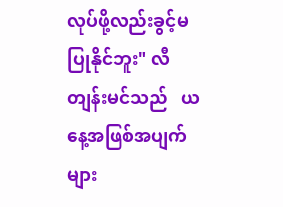လုပ်ဖို့လည်းခွင့်မပြုနိုင်ဘူး" လီတျန်းမင်သည်   ယနေ့အဖြစ်အပျက်များ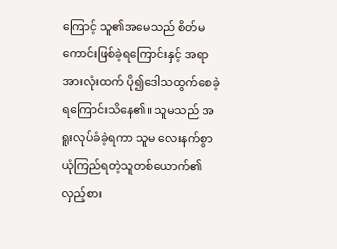ကြောင့် သူ၏အမေသည် စိတ်မကောင်းဖြစ်ခဲ့ရကြောင်းနှင့် အရာအားလုံးထက် ပို၍ဒေါသထွက်စေခဲ့ရကြောင်းသိနေ၏။ သူမသည် အရူးလုပ်ခံခဲ့ရကာ သူမ လေးနက်စွာ ယုံကြည်ရတဲ့သူတစ်ယောက်၏ လှည့်စား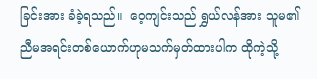ခြင်းအား ခံခဲ့ရသည်။  ဝေ့ကျင်းသည် ရွှယ်လန်အား သူမ၏ညီမအရင်းတစ်ယောက်ဟုမသက်မှတ်ထားပါက ထိုကဲ့သို့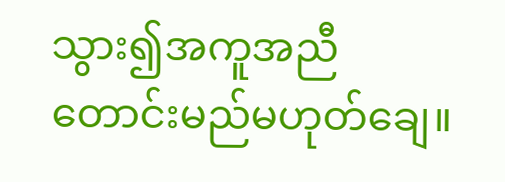သွား၍အကူအညီတောင်းမည်မဟုတ်ချေ။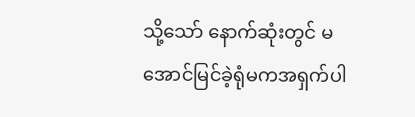သို့သော် နောက်ဆုံးတွင် မအောင်မြင်ခဲ့ရုံမကအရှက်ပါ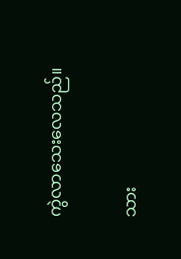ကွဲလာသေးလေသည်။

သား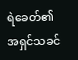ရဲခေတ်၏အရှင်သခင်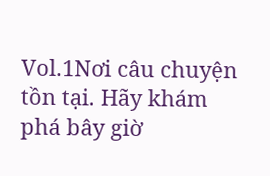Vol.1Nơi câu chuyện tồn tại. Hãy khám phá bây giờ